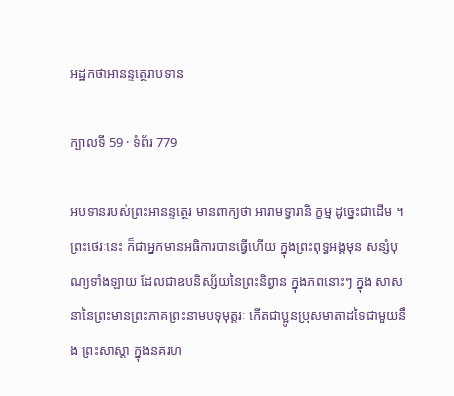អដ្ឋកថាអានន្ទត្ថេរាបទាន

ក្បាលទី 59 · ទំព័រ 779

អបទានរបស់ព្រះអានន្ទត្ថេរ មានពាក្យថា អារាមទ្វារានិ ក្ខម្ម ដូច្នេះជាដើម ។ ព្រះថេរៈនេះ ក៏ជាអ្នកមានអធិការបានធ្វើហើយ ក្នុងព្រះពុទ្ធអង្គមុន សន្សំបុណ្យទាំងឡាយ ដែលជាឧបនិស្ស័យនៃព្រះនិព្វាន ក្នុងភពនោះៗ ក្នុង សាសនានៃព្រះមានព្រះភាគព្រះនាមបទុមុត្តរៈ កើតជាប្អូនប្រុសមាតាដទៃជាមួយនឹង ព្រះសាស្តា ក្នុងនគរហ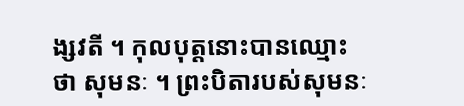ង្សវតី ។ កុលបុត្តនោះបានឈ្មោះថា សុមនៈ ។ ព្រះបិតារបស់សុមនៈ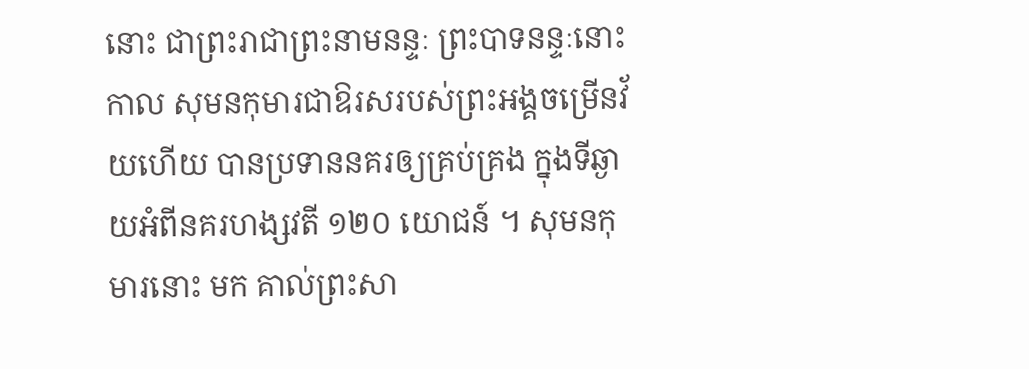នោះ ជាព្រះរាជាព្រះនាមនន្ទៈ ព្រះបាទនន្ទៈនោះ កាល សុមនកុមារជាឱរសរបស់ព្រះអង្គចម្រើនវ័យហើយ បានប្រទាននគរឲ្យគ្រប់គ្រង ក្នុងទីឆ្ងាយអំពីនគរហង្សវតី ១២០ យោជន៍ ។ សុមនកុមារនោះ មក គាល់ព្រះសា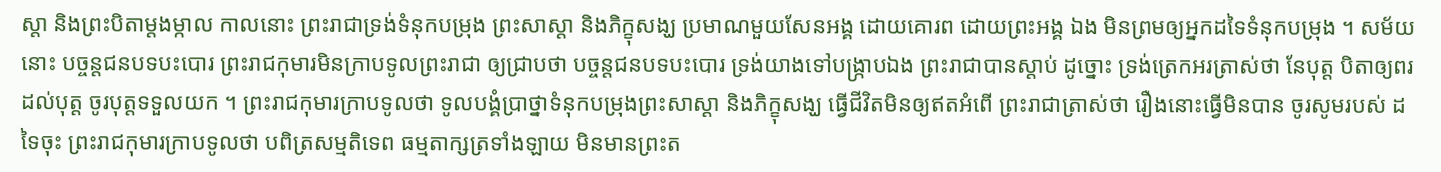ស្តា និងព្រះបិតាម្តងម្កាល កាលនោះ ព្រះរាជាទ្រង់ទំនុកបម្រុង ព្រះសាស្តា និងភិក្ខុសង្ឃ ប្រមាណមួយសែនអង្គ ដោយគោរព ដោយព្រះអង្គ ឯង មិនព្រមឲ្យអ្នកដទៃទំនុកបម្រុង ។ សម័យនោះ បច្ចន្តជនបទបះបោរ ព្រះរាជកុមារមិនក្រាបទូលព្រះរាជា ឲ្យជ្រាបថា បច្ចន្តជនបទបះបោរ ទ្រង់យាងទៅបង្រ្កាបឯង ព្រះរាជាបានស្តាប់ ដូច្នោះ ទ្រង់ត្រេកអរត្រាស់ថា នែបុត្ត បិតាឲ្យពរដល់បុត្ត ចូរបុត្តទទួលយក ។ ព្រះរាជកុមារក្រាបទូលថា ទូលបង្គំប្រាថ្នាទំនុកបម្រុងព្រះសាស្តា និងភិក្ខុសង្ឃ ធ្វើជីវិតមិនឲ្យឥតអំពើ ព្រះរាជាត្រាស់ថា រឿងនោះធ្វើមិនបាន ចូរសូមរបស់ ដទៃចុះ ព្រះរាជកុមារក្រាបទូលថា បពិត្រសម្មតិទេព ធម្មតាក្សត្រទាំងឡាយ មិនមានព្រះត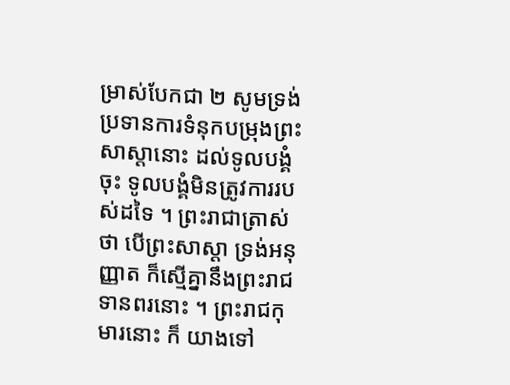ម្រាស់បែកជា ២ សូមទ្រង់ប្រទានការទំនុកបម្រុងព្រះសាស្តានោះ ដល់ទូលបង្គំចុះ ទូលបង្គំមិនត្រូវការរបស់ដទៃ ។ ព្រះរាជាត្រាស់ថា បើព្រះសាស្តា ទ្រង់អនុញ្ញាត ក៏ស្មើគ្នានឹងព្រះរាជទានពរនោះ ។ ព្រះរាជកុមារនោះ ក៏ យាងទៅ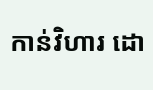កាន់វិហារ ដោ